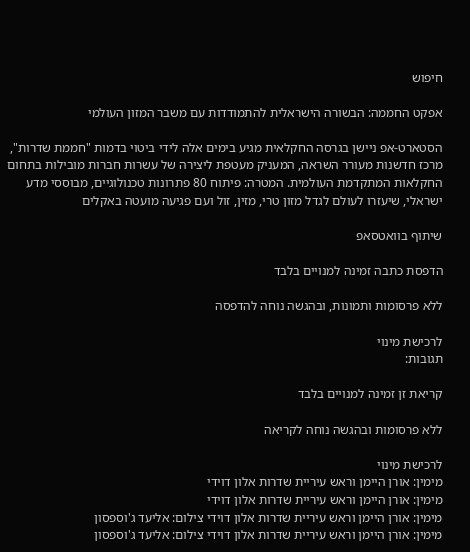חיפוש

אפקט החממה: הבשורה הישראלית להתמודדות עם משבר המזון העולמי

הסטארט-אפ ניישן בגרסה החקלאית מגיע בימים אלה לידי ביטוי בדמות "חממת שדרות", מרכז חדשנות מעורר השראה, המעניק מעטפת ליצירה של עשרות חברות מובילות בתחום החקלאות המתקדמת העולמית. המטרה: פיתוח 80 פתרונות טכנולוגיים, מבוססי מדע ישראלי, שיעזרו לעולם לגדל מזון טרי, מזין, זול ועם פגיעה מועטה באקלים

שיתוף בוואטסאפ

הדפסת כתבה זמינה למנויים בלבד

ללא פרסומות ותמונות, ובהגשה נוחה להדפסה

לרכישת מינוי
תגובות:

קריאת זן זמינה למנויים בלבד

ללא פרסומות ובהגשה נוחה לקריאה

לרכישת מינוי
מימין: אורן היימן וראש עיריית שדרות אלון דוידי
מימין: אורן היימן וראש עיריית שדרות אלון דוידי
מימין: אורן היימן וראש עיריית שדרות אלון דוידי צילום: אליעד ג'וספסון
מימין: אורן היימן וראש עיריית שדרות אלון דוידי צילום: אליעד ג'וספסון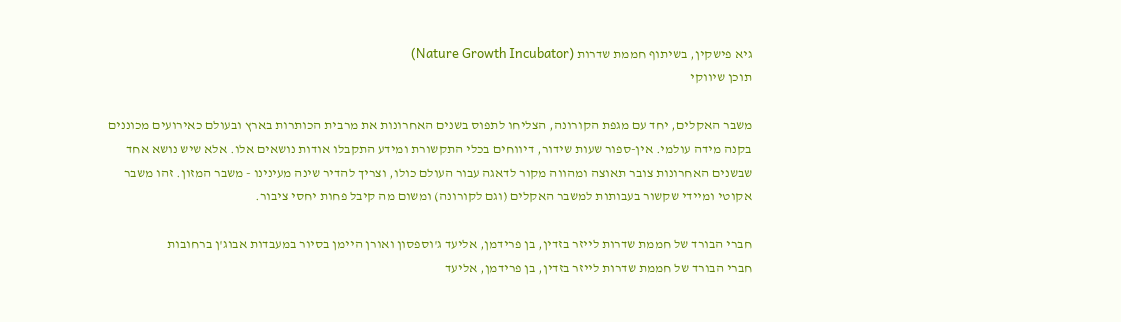גיא פישקין, בשיתוף חממת שדרות (Nature Growth Incubator)
תוכן שיווקי

משבר האקלים, יחד עם מגפת הקורונה, הצליחו לתפוס בשנים האחרונות את מרבית הכותרות בארץ ובעולם כאירועים מכוננים בקנה מידה עולמי. אין-ספור שעות שידור, דיווחים בכלי התקשורת ומידע התקבלו אודות נושאים אלו. אלא שיש נושא אחד שבשנים האחרונות צובר תאוצה ומהווה מקור לדאגה עבור העולם כולו, וצריך להדיר שינה מעינינו - משבר המזון. זהו משבר אקוטי ומיידי שקשור בעבותות למשבר האקלים (וגם לקורונה) ומשום מה קיבל פחות יחסי ציבור.

חברי הבורד של חממת שדרות לייזר בזדין, בן פרידמן, אליעד ג'וספסון ואורן היימן בסיור במעבדות אבוג'ן ברחובות
חברי הבורד של חממת שדרות לייזר בזדין, בן פרידמן, אליעד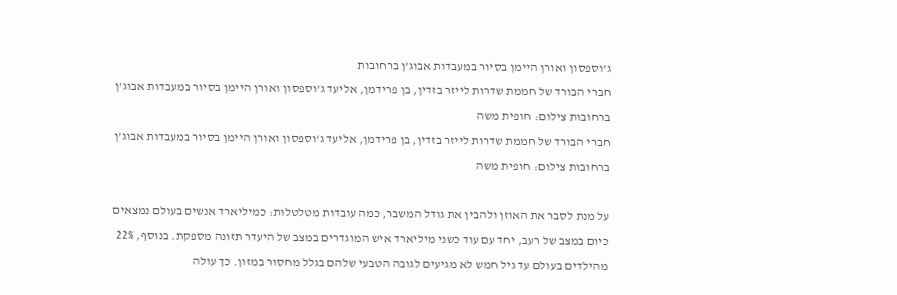ג'וספסון ואורן היימן בסיור במעבדות אבוג'ן ברחובות
חברי הבורד של חממת שדרות לייזר בזדין, בן פרידמן, אליעד ג'וספסון ואורן היימן בסיור במעבדות אבוג'ן ברחובות צילום: חופית משה
חברי הבורד של חממת שדרות לייזר בזדין, בן פרידמן, אליעד ג'וספסון ואורן היימן בסיור במעבדות אבוג'ן ברחובות צילום: חופית משה

על מנת לסבר את האוזן ולהבין את גודל המשבר, כמה עובדות מטלטלות: כמיליארד אנשים בעולם נמצאים כיום במצב של רעב, יחד עם עוד כשני מיליארד איש המוגדרים במצב של היעדר תזונה מספקת. בנוסף, 22% מהילדים בעולם עד גיל חמש לא מגיעים לגובה הטבעי שלהם בגלל מחסור במזון. כך עולה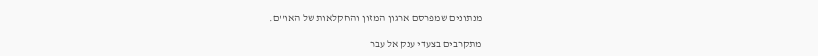מנתונים שמפרסם ארגון המזון והחקלאות של האו''ם.

מתקרבים בצעדי ענק אל עבר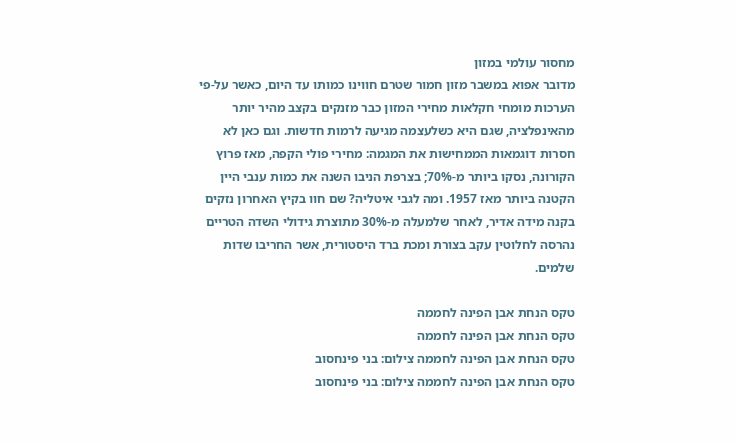מחסור עולמי במזון
מדובר אפוא במשבר מזון חמור שטרם חווינו כמותו עד היום, כאשר על-פי הערכות מומחי חקלאות מחירי המזון כבר מזנקים בקצב מהיר יותר מהאינפלציה, שגם היא כשלעצמה מגיעה לרמות חדשות. וגם כאן לא חסרות דוגמאות הממחישות את המגמה: מחירי פולי הקפה, מאז פרוץ הקורונה, נסקו ביותר מ-70%; בצרפת הניבו השנה את כמות ענבי היין הקטנה ביותר מאז 1957. ומה לגבי איטליה? שם חוו בקיץ האחרון נזקים בקנה מידה אדיר, לאחר שלמעלה מ-30% מתוצרת גידולי השדה הטריים נהרסה לחלוטין עקב בצורת ומכת ברד היסטורית, אשר החריבו שדות שלמים.

טקס הנחת אבן הפינה לחממה
טקס הנחת אבן הפינה לחממה
טקס הנחת אבן הפינה לחממה צילום: בני פינחסוב
טקס הנחת אבן הפינה לחממה צילום: בני פינחסוב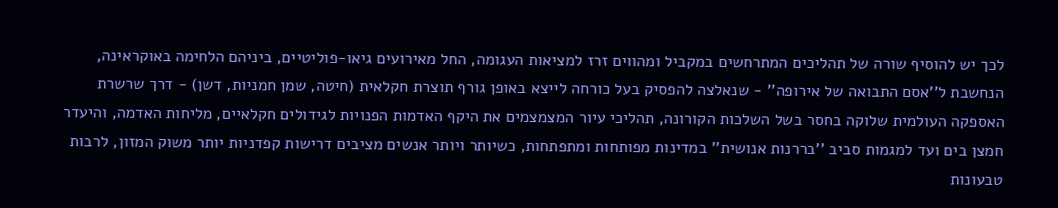לכך יש להוסיף שורה של תהליכים המתרחשים במקביל ומהווים זרז למציאות העגומה, החל מאירועים גיאו-פוליטיים, ביניהם הלחימה באוקראינה, הנחשבת ל''אסם התבואה של אירופה'' - שנאלצה להפסיק בעל כורחה לייצא באופן גורף תוצרת חקלאית (חיטה, שמן חמניות, דשן) - דרך שרשרת האספקה העולמית שלוקה בחסר בשל השלכות הקורונה, תהליכי עיור המצמצמים את היקף האדמות הפנויות לגידולים חקלאיים, מליחות האדמה, והיעדר חמצן בים ועד למגמות סביב ''בררנות אנושית'' במדינות מפותחות ומתפתחות, כשיותר ויותר אנשים מציבים דרישות קפדניות יותר משוק המזון, לרבות טבעונות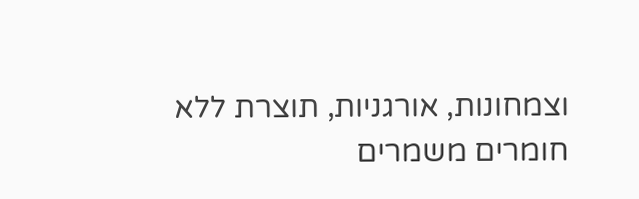וצמחונות, אורגניות, תוצרת ללא חומרים משמרים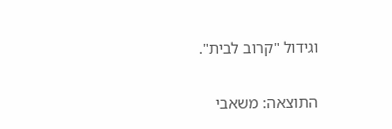וגידול "קרוב לבית".

התוצאה: משאבי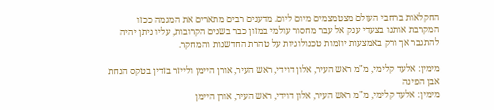החקלאות ברחבי העולם מצטמצמים מיום ליום. מדענים רבים מתארים את המגמה ככזו המקרבת אותנו בצעדי ענק אל עבר מחסור עולמי במזון כבר בשנים הקרובות, עליו ניתן יהיה להתגבר אך ורק באמצעות יוזמות טכנולוגיות על טהרת החדשנות והמחקר.

מימין: אלעד קלימי, מ"מ ראש העיר, אלון דוידי, ראש העיר, אורן היימן ולייזר בזדין בטקס הנחת אבן הפינה
מימין: אלעד קלימי, מ"מ ראש העיר, אלון דוידי, ראש העיר, אורן היימן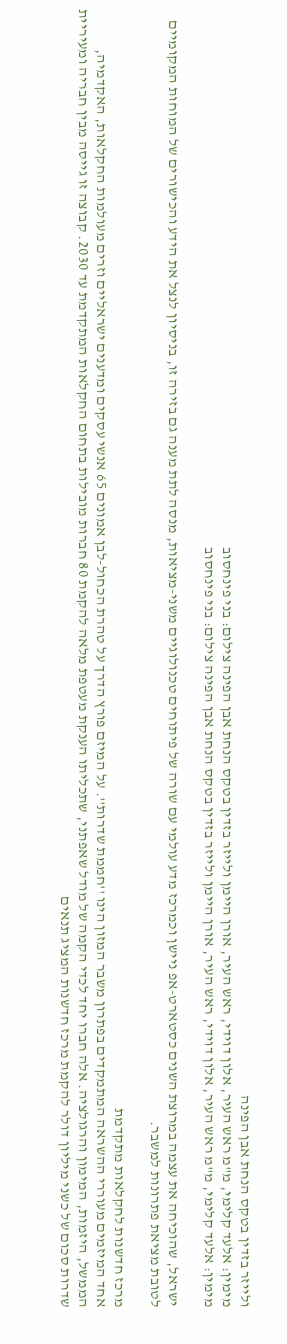ולייזר בזדין בטקס הנחת אבן הפינה
מימין: אלעד קלימי, מ"מ ראש העיר, אלון דוידי, ראש העיר, אורן היימן ולייזר בזדין בטקס הנחת אבן הפינה צילום: בני פינחסוב
מימין: אלעד קלימי, מ"מ ראש העיר, אלון דוידי, ראש העיר, אורן היימן ולייזר בזדין בטקס הנחת אבן הפינה צילום: בני פינחסוב

ישראל, שהוכיחה את עצמה במרוצת השנים כסטארט-אפ ניישן וכמרכז מדע עולמי עם שורה של פיתוחים טכנולוגיים משני-מציאות, מנסה לתת מענה גם בזירה זו, בניסיון לנצל את הידע והכישורים של המוחות המקומיים לטובת מציאת פתרונות למשבר.

מרכז חדשנות לחקלאות מתקדמת
אחד המיזמים מעוררי ההשראה המתמקדים בפתרון משבר המזון הינו ''חממת שדרות''. על המיזם פורץ הדרך על טהרת הכחול-לבן אמונים 65 אנשי עסקים ומדענים ישראליים וזרים מעולמות החקלאות, האקדמיה, הממשל, היזמות, המימון והרגולציה. אלה חברו יחד לכדי הקמה של מודל שאפתני, שתכליתו הענקת מעטפת מלאה להקמת 80 חברות מובילות בתחום החקלאות המתקדמת עד 2030. קבוצה זו גייסה מבין חבריה ומעיריית שדרות סכום של כשני מיליון דולר להקמת מרכז חדשנות המציג תנאים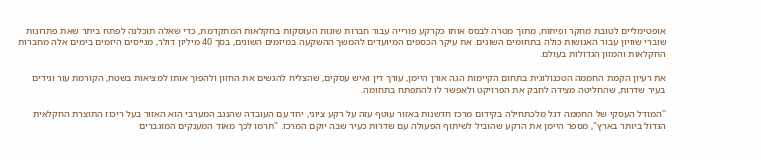אופטימליים לטובת מחקר ופיתוח, מתוך מטרה לבסס אותו כקרקע פורייה עבור חברות שונות העוסקות בחקלאות המתקדמת, כדי שאלה תוכלנה לפתח ביתר שאת פתרונות שוברי שוויון עבור האנושות כולה בתחומים השונים. את עיקר הכספים המיועדים להמשך ההשקעה במיזמים השונים, בסך 40 מיליון דולר, מגייסים היזמים בימים אלה מחברות החקלאות והמזון הגדולות בעולם.

את רעיון הקמת החממה הטכנולוגית בתחום הקיימות הגה אורן היימן, עורך דין ואיש עסקים, שהצליח להגשים את החזון ולהפוך אותו למציאות בשטח, הקורמת עור וגידים בעיר שדרות, שהחליטה מצידה לחבק את הפרויקט ולאפשר לו להתפתח בתחומה.

''המודל העסקי של החממה דגל מלכתחילה בקידום מרכז חדשנות באזור עוטף עזה על רקע ציוני, יחד עם העובדה שהנגב המערבי הוא האזור בעל ריכוז התוצרת החקלאית הגדול ביותר בארץ", מספר היימן את הרקע שהוביל לשיתוף הפעולה עם שדרות כעיר שבה יוקם המרכז. "תרמו לכך מאוד המענקים המוגברים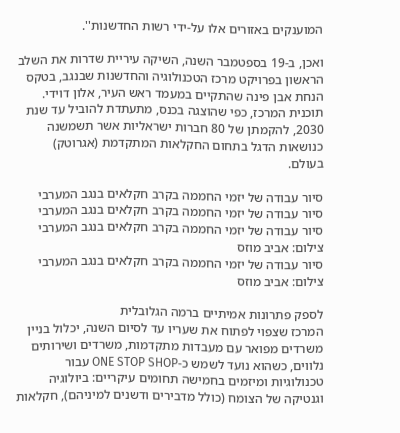המוענקים באזורים אלו על-ידי רשות החדשנות''.

ואכן, ב-19 בספטמבר השנה, השיקה עיריית שדרות את השלב הראשון בפרויקט מרכז הטכנולוגיה והחדשנות שבנגב, בטקס הנחת אבן פינה שהתקיים במעמד ראש העיר, אלון דוידי. תוכנית המרכז, כפי שהוצגה בכנס, מתעתדת להוביל עד שנת 2030, להקמתן של 80 חברות ישראליות אשר תשמשנה כנושאות הדגל בתחום החקלאות המתקדמת (אגרוטק) בעולם.

סיור עבודה של יזמי החממה בקרב חקלאים בנגב המערבי
סיור עבודה של יזמי החממה בקרב חקלאים בנגב המערבי
סיור עבודה של יזמי החממה בקרב חקלאים בנגב המערבי צילום: אביב מוזס
סיור עבודה של יזמי החממה בקרב חקלאים בנגב המערבי צילום: אביב מוזס

לספק פתרונות אמיתיים ברמה הגלובלית
המרכז שצפוי לפתוח את שעריו עד לסיום השנה, יכלול בניין משרדים מפואר עם מעבדות מתקדמות, משרדים ושירותים נלווים, כשהוא נועד לשמש כ-ONE STOP SHOP עבור טכנולוגיות ומיזמים בחמישה תחומים עיקריים: ביולוגיה וגנטיקה של הצומח (כולל מדבירים ודשנים למיניהם), חקלאות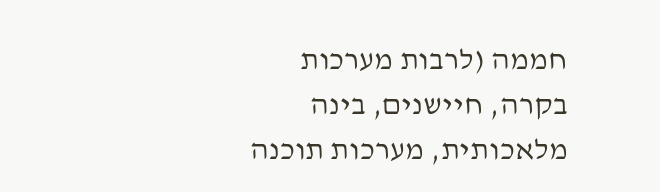חממה (לרבות מערכות בקרה, חיישנים, בינה מלאכותית, מערכות תוכנה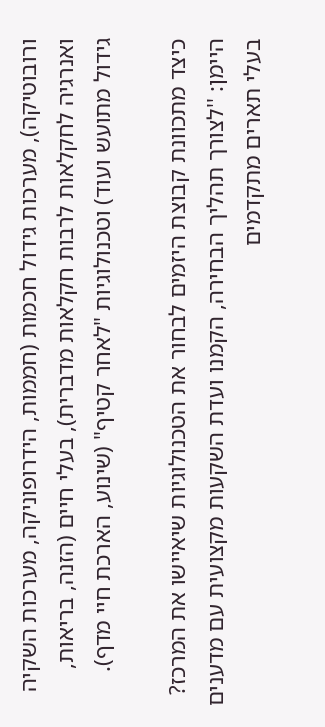ורובוטיקה), מערכות גידול חכמות (חממות, הידרופוניקה, מערכות השקיה ואנרגיה לחקלאות לרבות חקלאות מדברית), בעלי חיים (הזנה, בריאות, גידול מתועש ועוד) וטכנולוגיות "לאחר קטיף" (שינוע, הארכת חיי מדף).

כיצד מתכוונת קבוצת היזמים לבחור את הטכנולוגיות שיאיישו את המרכז?
היימן: ''לצורך תהליך הבחירה, הקמנו ועדת השקעות מקצועית עם מדענים בעלי תארים מתקדמים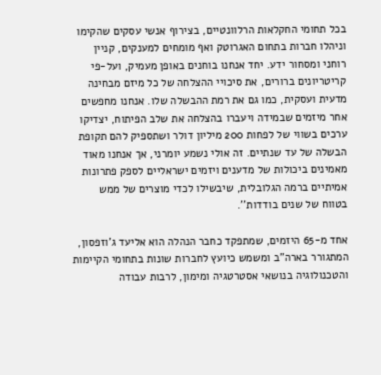בכל תחומי החקלאות הרלוונטיים, בצירוף אנשי עסקים שהקימו וניהלו חברות בתחום האגרוטק ואף מומחים למענקים, קניין רוחני ומסחור ידע. יחד אנחנו בוחנים באופן מעמיק, ועל-פי קריטריונים ברורים, את סיכויי ההצלחה של כל מיזם מבחינה מדעית ועסקית, כמו גם את רמת ההבשלה שלו. אנחנו מחפשים אחר מיזמים שבמידה ויעברו בהצלחה את שלב הפיתוח, יצדיקו ערכים בשווי של לפחות 200 מיליון דולר ושתספיק להם תקופת הבשלה של עד שנתיים. זה אולי נשמע יומרני, אך אנחנו מאוד מאמינים ביכולות של מדענים ויזמים ישראליים לספק פתרונות אמיתיים ברמה הגלובלית, שיבשילו לכדי מוצרים של ממש בטווח של שנים בודדות''.

אחד מ-65 היזמים, שמתפקד כחבר הנהלה הוא אליעד ג'וזפסון, המתגורר בארה"ב ומשמש כיועץ לחברות שונות בתחומי הקיימות והטכנולוגיה בנושאי אסטרטגיה ומימון, לרבות עבודה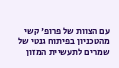עם הצוות של פרופ' קשי מהטכניון בפיתוח גנטי של שמרים לתעשיית המזון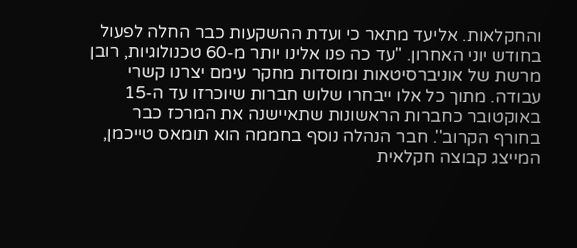והחקלאות. אליעד מתאר כי ועדת ההשקעות כבר החלה לפעול בחודש יוני האחרון. "עד כה פנו אלינו יותר מ-60 טכנולוגיות, רובן מרשת של אוניברסיטאות ומוסדות מחקר עימם יצרנו קשרי עבודה. מתוך כל אלו ייבחרו שלוש חברות שיוכרזו עד ה-15 באוקטובר כחברות הראשונות שתאיישנה את המרכז כבר בחורף הקרוב''. חבר הנהלה נוסף בחממה הוא תומאס טייכמן, המייצג קבוצה חקלאית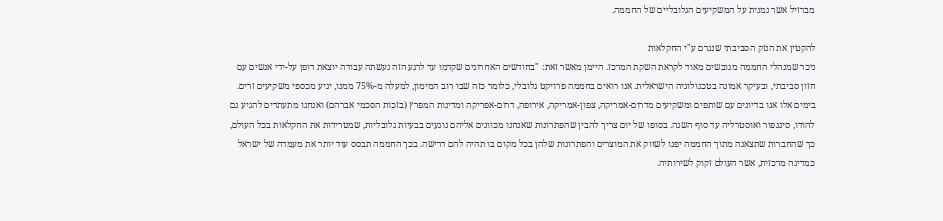מברזיל אשר נמנית על המשקיעים הגלובליים של החממה.

להקטין את הנזק הסביבתי שנגרם ע"י החקלאות
ניכר שמנהלי החממה מגובשים מאוד לקראת השקת המרכז. היימן מאשר זאת: "בחודשים האחרונים שקדמו עד לרגע הזה נעשתה עבודה יוצאת דופן על-ידי אנשים עם חזון סביבתי, ובעיקר אמונה בטכנולוגיה הישראלית. אנו רואים בחממה פרויקט גלובלי, כלומר כזה שבו רוב המימון, למעלה מ-75% ממנו, יגיע מכספי משקיעים זרים. בימים אלו אנו בדיונים עם שותפים ומשקיעים מדרום-אמריקה, צפון-אמריקה, אירופה, דרום-אפריקה ומדינות המפרץ (בזכות הסכמי אברהם) ואנחנו מתעתדים להגיע גם להודו, סינגפור ואוסטרליה עד סוף השנה. בסופו של יום צריך להבין שהפתרונות שאנחנו מכוונים אליהם נוגעים בבעיות גלובליות, שמטרידות את החקלאות בכל העולם, כך שהחברות שתצאנה מתוך החממה יפנו לשווק את המוצרים והפתרונות שלהן בכל מקום בו תהיה להם דרישה. בכך החממה תבסס עוד יותר את מעמדה של ישראל כמדינה מרכזית, אשר העולם זקוק לשירותיה.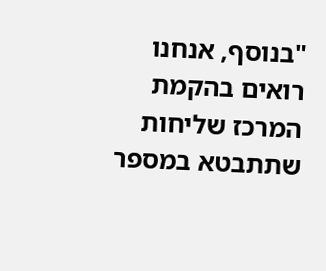"בנוסף, אנחנו רואים בהקמת המרכז שליחות שתתבטא במספר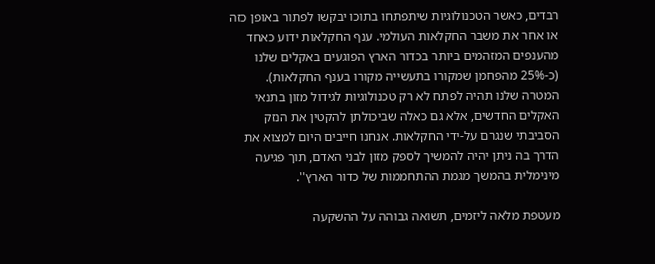רבדים, כאשר הטכנולוגיות שיתפתחו בתוכו יבקשו לפתור באופן כזה או אחר את משבר החקלאות העולמי. ענף החקלאות ידוע כאחד מהענפים המזהמים ביותר בכדור הארץ הפוגעים באקלים שלנו (כ-25% מהפחמן שמקורו בתעשייה מקורו בענף החקלאות). המטרה שלנו תהיה לפתח לא רק טכנולוגיות לגידול מזון בתנאי האקלים החדשים, אלא גם כאלה שביכולתן להקטין את הנזק הסביבתי שנגרם על-ידי החקלאות. אנחנו חייבים היום למצוא את הדרך בה ניתן יהיה להמשיך לספק מזון לבני האדם, תוך פגיעה מינימלית בהמשך מגמת ההתחממות של כדור הארץ''.

מעטפת מלאה ליזמים, תשואה גבוהה על ההשקעה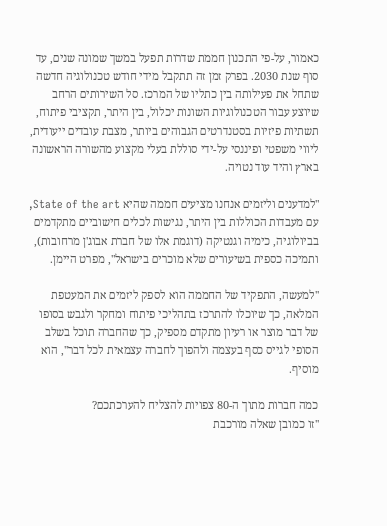כאמור, על-פי התכנון חממת שדרות תפעל במשך שמונה שנים, עד סוף שנת 2030. בפרק זמן זה תתקבל מידי חודש טכנולוגיה חדשה שתחל את פעילותה בין כתליו של המרכז. סל השירותים הרחב שיוצע עבור הטכנולוגיות השונות יכלול, בין היתר, תקציבי פיתוח, תשתיות פיזיות בסטנדרטים הגבוהים ביותר, מצבת עובדים ייעודית, ליווי משפטי ופיננסי על-ידי סוללת בעלי מקצוע מהשורה הראשונה בארץ והיד עוד נטויה.

"למדענים וליזמים אנחנו מציעים חממה שהיא State of the art, עם מעבדות הכוללות בין היתר, נגישות לכלים חישוביים מתקדמים בביולוגיה, כימיה וגנטיקה (דוגמת אלו של חברת אבוג'ן מרחובות), ותמיכה כספית בשיעורים שלא מוכרים בישראל", מפרט היימן.

''למעשה, התפקיד של החממה הוא לספק ליזמים את המעטפת המלאה, כך שיוכלו להתרכז בתהליכי פיתוח ומחקר ולגבש בסופו של דבר מוצר או רעיון מתקדם מספיק, כך שהחברה תוכל בשלב הסופי לגייס כסף בעצמה ולהפוך לחברה עצמאית לכל דבר'', הוא מוסיף.

כמה חברות מתוך ה-80 צפויות להצליח להערכתכם?
''זו כמובן שאלה מורכבת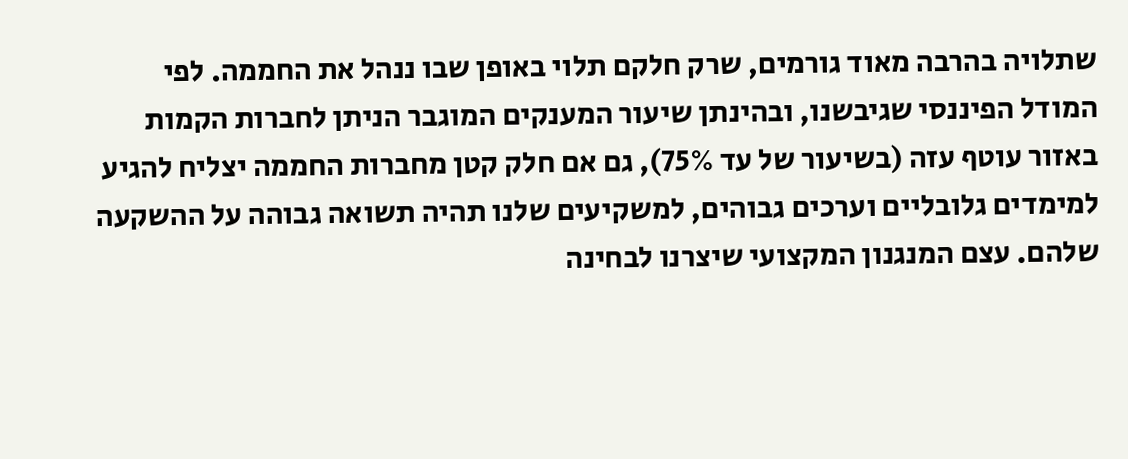שתלויה בהרבה מאוד גורמים, שרק חלקם תלוי באופן שבו ננהל את החממה. לפי המודל הפיננסי שגיבשנו, ובהינתן שיעור המענקים המוגבר הניתן לחברות הקמות באזור עוטף עזה (בשיעור של עד 75%), גם אם חלק קטן מחברות החממה יצליח להגיע למימדים גלובליים וערכים גבוהים, למשקיעים שלנו תהיה תשואה גבוהה על ההשקעה שלהם. עצם המנגנון המקצועי שיצרנו לבחינה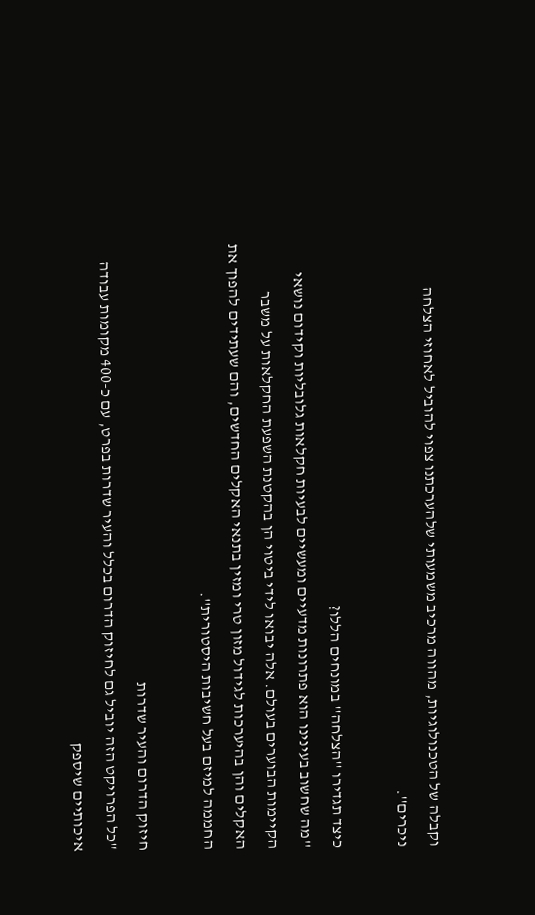וקבלה של הטכנולוגיות, מהווה מרכיב משמעותי שלהערכתנו צפוי להוביל לאחוזי הצלחה ניכרים''.

כיצד תגדירו ''הצלחה'' במונחים הללו?
''מה שחשוב בעינינו הוא פתרונות מדעיים ומעשיים לבעיות חקלאות גלובליות וקידום נושאי הקיימות הבוערים בעולם. אלה יבואו לידי ביטוי הן בהקטנת השפעת החקלאות על משבר האקלים והן בהיערכות לגידול מזון טרי ומזין בתנאי האקלים החדשים, והם שעתידים להפוך את החממה למיזם בעל חשיבות היסטורית''.

חיזוק הדרום והעיר שדרות
"כל הפרויקט הזה יוביל גם לחיזוק הדרום בכלל והעיר שדרות בפרט, עם כ-400 מקומות עבודה איכותיים שיספק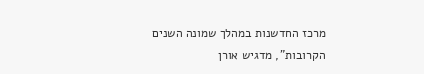מרכז החדשנות במהלך שמונה השנים הקרובות", מדגיש אורן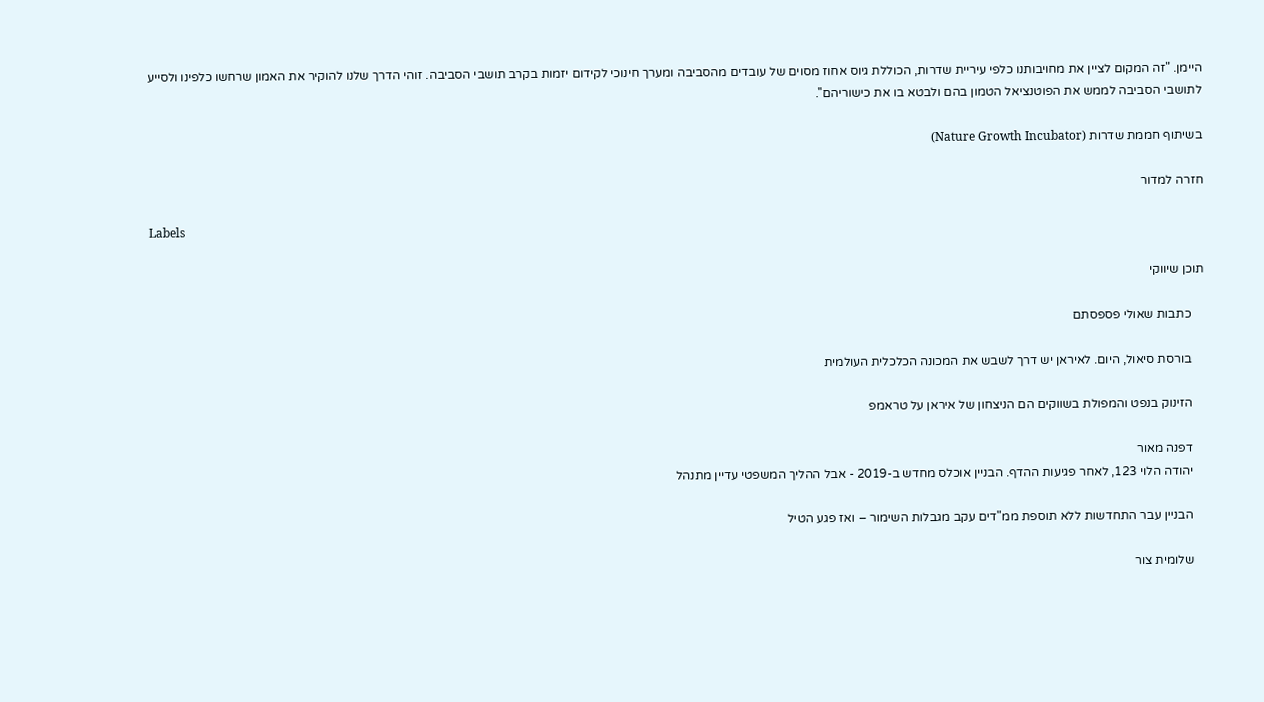היימן. "זה המקום לציין את מחויבותנו כלפי עיריית שדרות, הכוללת גיוס אחוז מסוים של עובדים מהסביבה ומערך חינוכי לקידום יזמות בקרב תושבי הסביבה. זוהי הדרך שלנו להוקיר את האמון שרחשו כלפינו ולסייע לתושבי הסביבה לממש את הפוטנציאל הטמון בהם ולבטא בו את כישוריהם''.

בשיתוף חממת שדרות (Nature Growth Incubator)

חזרה למדור

Labels

תוכן שיווקי

    כתבות שאולי פספסתם

    בורסת סיאול, היום. לאיראן יש דרך לשבש את המכונה הכלכלית העולמית

    הזינוק בנפט והמפולת בשווקים הם הניצחון של איראן על טראמפ

    דפנה מאור
    יהודה הלוי 123, לאחר פגיעות ההדף. הבניין אוכלס מחדש ב-2019 - אבל ההליך המשפטי עדיין מתנהל

    הבניין עבר התחדשות ללא תוספת ממ"דים עקב מגבלות השימור – ואז פגע הטיל

    שלומית צור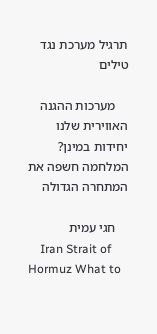תרגיל מערכת נגד טילים

    מערכות ההגנה האווירית שלנו יחידות במינן? המלחמה חשפה את המתחרה הגדולה

    חגי עמית
    Iran Strait of Hormuz What to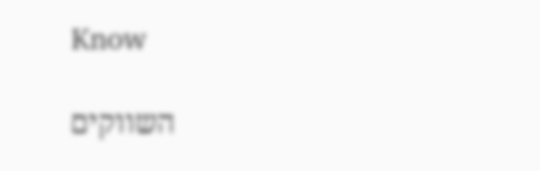Know

    השווקים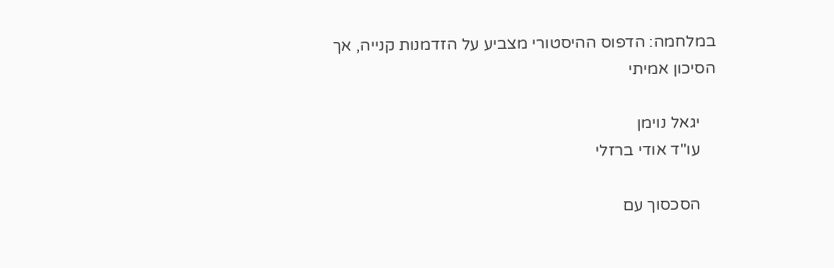במלחמה: הדפוס ההיסטורי מצביע על הזדמנות קנייה, אך הסיכון אמיתי

    יגאל נוימן
    עו"ד אודי ברזלי

    הסכסוך עם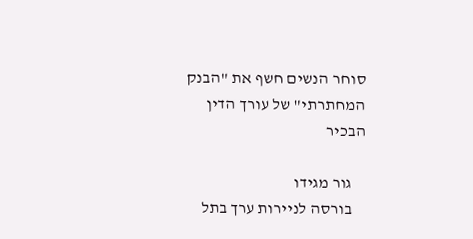סוחר הנשים חשף את "הבנק המחתרתי" של עורך הדין הבכיר

    גור מגידו
    בורסה לניירות ערך בתל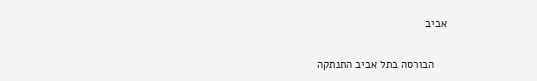אביב

    הבורסה בתל אביב התנתקה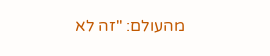מהעולם: "זה לא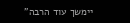יימשך עוד הרבה"